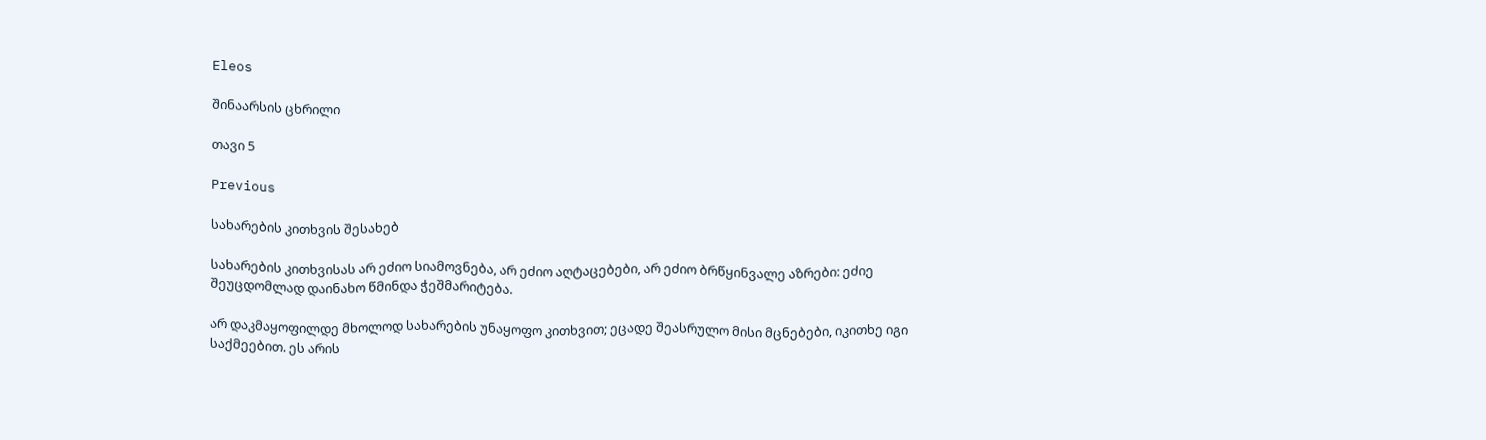Eleos

შინაარსის ცხრილი

თავი 5

Previous

სახარების კითხვის შესახებ

სახარების კითხვისას არ ეძიო სიამოვნება, არ ეძიო აღტაცებები, არ ეძიო ბრწყინვალე აზრები: ეძიე შეუცდომლად დაინახო წმინდა ჭეშმარიტება.

არ დაკმაყოფილდე მხოლოდ სახარების უნაყოფო კითხვით; ეცადე შეასრულო მისი მცნებები, იკითხე იგი საქმეებით. ეს არის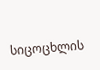სიცოცხლის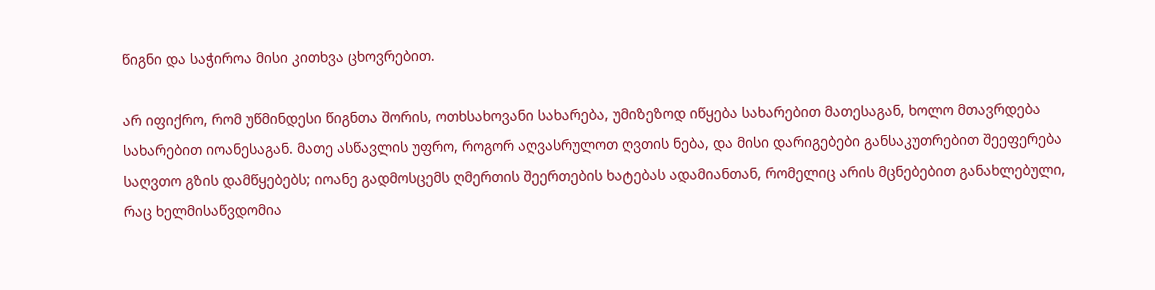წიგნი და საჭიროა მისი კითხვა ცხოვრებით.

არ იფიქრო, რომ უწმინდესი წიგნთა შორის, ოთხსახოვანი სახარება, უმიზეზოდ იწყება სახარებით მათესაგან, ხოლო მთავრდება სახარებით იოანესაგან. მათე ასწავლის უფრო, როგორ აღვასრულოთ ღვთის ნება, და მისი დარიგებები განსაკუთრებით შეეფერება საღვთო გზის დამწყებებს; იოანე გადმოსცემს ღმერთის შეერთების ხატებას ადამიანთან, რომელიც არის მცნებებით განახლებული, რაც ხელმისაწვდომია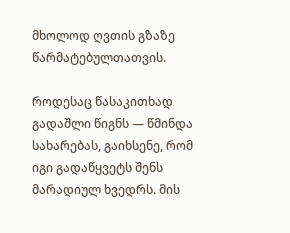მხოლოდ ღვთის გზაზე წარმატებულთათვის.

როდესაც წასაკითხად გადაშლი წიგნს — წმინდა სახარებას, გაიხსენე, რომ იგი გადაწყვეტს შენს მარადიულ ხვედრს. მის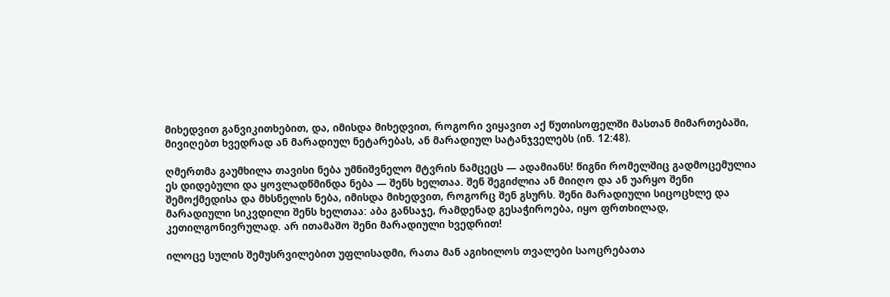მიხედვით განვიკითხებით, და, იმისდა მიხედვით, როგორი ვიყავით აქ წუთისოფელში მასთან მიმართებაში, მივიღებთ ხვედრად ან მარადიულ ნეტარებას, ან მარადიულ სატანჯველებს (ინ. 12:48).

ღმერთმა გაუმხილა თავისი ნება უმნიშვნელო მტვრის ნამცეცს — ადამიანს! წიგნი რომელშიც გადმოცემულია ეს დიდებული და ყოვლადწმინდა ნება — შენს ხელთაა. შენ შეგიძლია ან მიიღო და ან უარყო შენი შემოქმედისა და მხსნელის ნება, იმისდა მიხედვით, როგორც შენ გსურს. შენი მარადიული სიცოცხლე და მარადიული სიკვდილი შენს ხელთაა: აბა განსაჯე, რამდენად გესაჭიროება, იყო ფრთხილად, კეთილგონივრულად. არ ითამაშო შენი მარადიული ხვედრით!

ილოცე სულის შემუსრვილებით უფლისადმი, რათა მან აგიხილოს თვალები საოცრებათა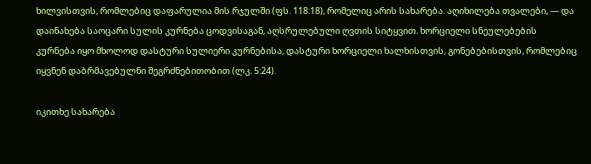ხილვისთვის, რომლებიც დაფარულია მის რჯულში (ფს. 118:18), რომელიც არის სახარება. აღიხილება თვალები, — და დაინახება საოცარი სულის კურნება ცოდვისაგან, აღსრულებული ღვთის სიტყვით. ხორციელი სნეულებების კურნება იყო მხოლოდ დასტური სულიერი კურნებისა, დასტური ხორციელი ხალხისთვის, გონებებისთვის, რომლებიც იყვნენ დაბრმავებულნი შეგრძნებითობით (ლკ. 5:24).

იკითხე სახარება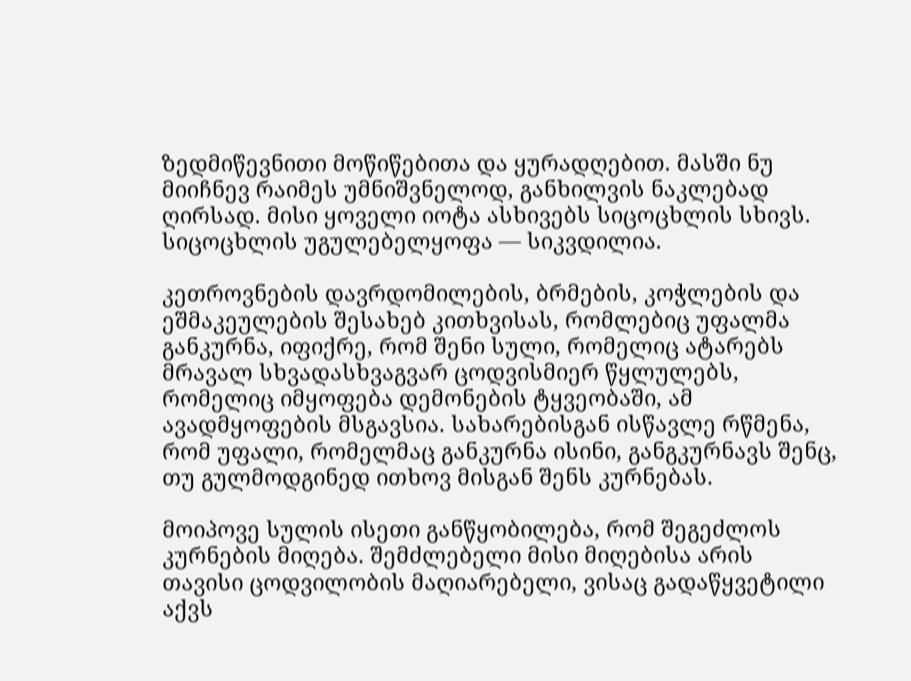ზედმიწევნითი მოწიწებითა და ყურადღებით. მასში ნუ მიიჩნევ რაიმეს უმნიშვნელოდ, განხილვის ნაკლებად ღირსად. მისი ყოველი იოტა ასხივებს სიცოცხლის სხივს. სიცოცხლის უგულებელყოფა — სიკვდილია.

კეთროვნების დავრდომილების, ბრმების, კოჭლების და ეშმაკეულების შესახებ კითხვისას, რომლებიც უფალმა განკურნა, იფიქრე, რომ შენი სული, რომელიც ატარებს მრავალ სხვადასხვაგვარ ცოდვისმიერ წყლულებს, რომელიც იმყოფება დემონების ტყვეობაში, ამ ავადმყოფების მსგავსია. სახარებისგან ისწავლე რწმენა, რომ უფალი, რომელმაც განკურნა ისინი, განგკურნავს შენც, თუ გულმოდგინედ ითხოვ მისგან შენს კურნებას.

მოიპოვე სულის ისეთი განწყობილება, რომ შეგეძლოს კურნების მიღება. შემძლებელი მისი მიღებისა არის თავისი ცოდვილობის მაღიარებელი, ვისაც გადაწყვეტილი აქვს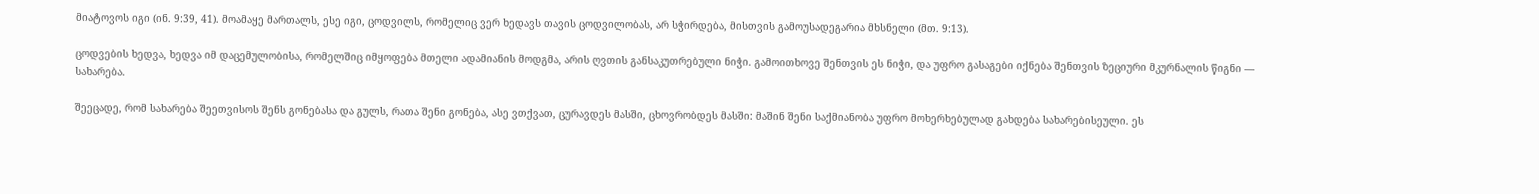მიატოვოს იგი (ინ. 9:39, 41). მოამაყე მართალს, ესე იგი, ცოდვილს, რომელიც ვერ ხედავს თავის ცოდვილობას, არ სჭირდება, მისთვის გამოუსადეგარია მხსნელი (მთ. 9:13).

ცოდვების ხედვა, ხედვა იმ დაცემულობისა, რომელშიც იმყოფება მთელი ადამიანის მოდგმა, არის ღვთის განსაკუთრებული ნიჭი. გამოითხოვე შენთვის ეს ნიჭი, და უფრო გასაგები იქნება შენთვის ზეციური მკურნალის წიგნი — სახარება.

შეეცადე, რომ სახარება შეეთვისოს შენს გონებასა და გულს, რათა შენი გონება, ასე ვთქვათ, ცურავდეს მასში, ცხოვრობდეს მასში: მაშინ შენი საქმიანობა უფრო მოხერხებულად გახდება სახარებისეული. ეს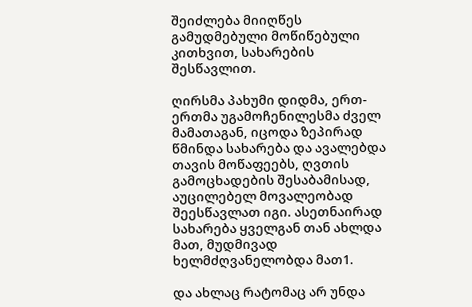შეიძლება მიიღწეს გამუდმებული მოწიწებული კითხვით, სახარების შესწავლით.

ღირსმა პახუმი დიდმა, ერთ-ერთმა უგამოჩენილესმა ძველ მამათაგან, იცოდა ზეპირად წმინდა სახარება და ავალებდა თავის მოწაფეებს, ღვთის გამოცხადების შესაბამისად, აუცილებელ მოვალეობად შეესწავლათ იგი. ასეთნაირად სახარება ყველგან თან ახლდა მათ, მუდმივად ხელმძღვანელობდა მათ1.

და ახლაც რატომაც არ უნდა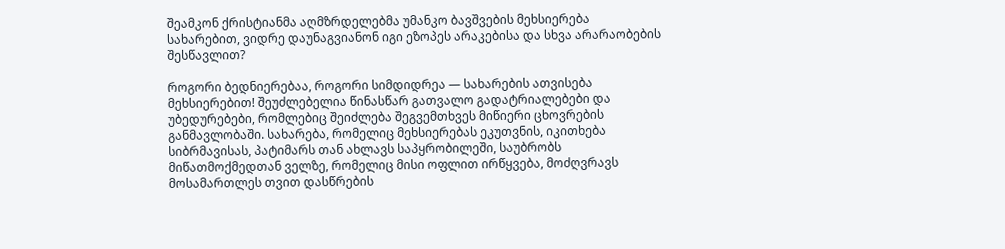შეამკონ ქრისტიანმა აღმზრდელებმა უმანკო ბავშვების მეხსიერება სახარებით, ვიდრე დაუნაგვიანონ იგი ეზოპეს არაკებისა და სხვა არარაობების შესწავლით?

როგორი ბედნიერებაა, როგორი სიმდიდრეა — სახარების ათვისება მეხსიერებით! შეუძლებელია წინასწარ გათვალო გადატრიალებები და უბედურებები, რომლებიც შეიძლება შეგვემთხვეს მიწიერი ცხოვრების განმავლობაში. სახარება, რომელიც მეხსიერებას ეკუთვნის, იკითხება სიბრმავისას, პატიმარს თან ახლავს საპყრობილეში, საუბრობს მიწათმოქმედთან ველზე, რომელიც მისი ოფლით ირწყვება, მოძღვრავს მოსამართლეს თვით დასწრების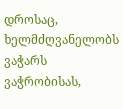დროსაც, ხელმძღვანელობს ვაჭარს ვაჭრობისას,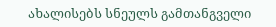ახალისებს სნეულს გამთანგველი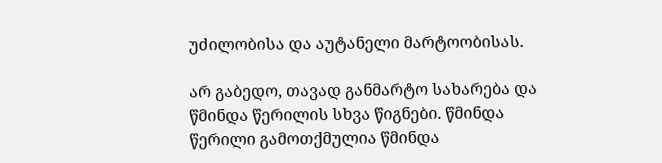უძილობისა და აუტანელი მარტოობისას.

არ გაბედო, თავად განმარტო სახარება და წმინდა წერილის სხვა წიგნები. წმინდა წერილი გამოთქმულია წმინდა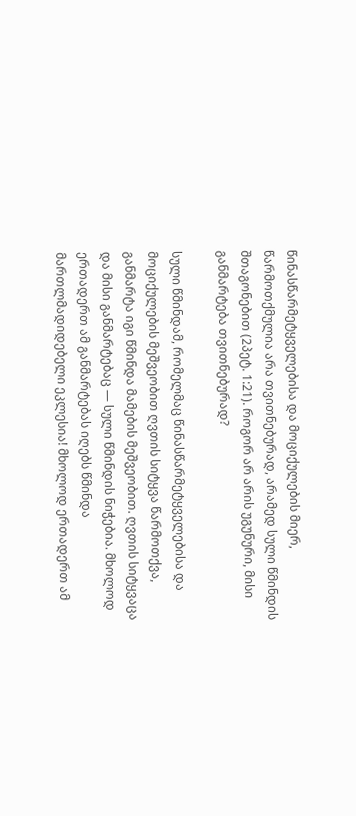წინასწარმეტყველებისა და მოციქულების მიერ, წარმოთქმულია არა თვითნებურად, არამედ სული წმინდის შთაგონებით (2პეტ. 1:21). როგორ არ არის უგუნური, მისი განმარტება თვითნებურად?

სული წმინდამ, რომელმაც წინასწარმეტყველებისა და მოციქულების მეშვეობით ღვთის სიტყვა წარმოთქვა, განმარტა იგი წმინდა მამების მეშვეობით. ღვთის სიტყვაცა და მისი განმარტებაც — სული წმინდის ნიჭებია. მხოლოდ ერთადერთ ამ განმარტებას იღებს წმინდა მართლმადიდებელი ეკლესია! მხოლოდ ერთადერთ ამ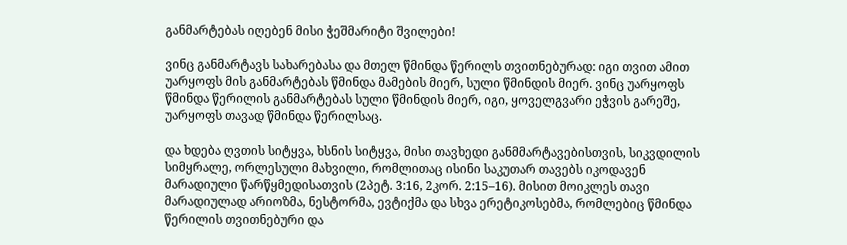განმარტებას იღებენ მისი ჭეშმარიტი შვილები!

ვინც განმარტავს სახარებასა და მთელ წმინდა წერილს თვითნებურად: იგი თვით ამით უარყოფს მის განმარტებას წმინდა მამების მიერ, სული წმინდის მიერ. ვინც უარყოფს წმინდა წერილის განმარტებას სული წმინდის მიერ, იგი, ყოველგვარი ეჭვის გარეშე, უარყოფს თავად წმინდა წერილსაც.

და ხდება ღვთის სიტყვა, ხსნის სიტყვა, მისი თავხედი განმმარტავებისთვის, სიკვდილის სიმყრალე, ორლესული მახვილი, რომლითაც ისინი საკუთარ თავებს იკოდავენ მარადიული წარწყმედისათვის (2პეტ. 3:16, 2კორ. 2:15–16). მისით მოიკლეს თავი მარადიულად არიოზმა, ნესტორმა, ევტიქმა და სხვა ერეტიკოსებმა, რომლებიც წმინდა წერილის თვითნებური და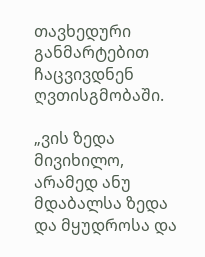თავხედური განმარტებით ჩაცვივდნენ ღვთისგმობაში.

„ვის ზედა მივიხილო, არამედ ანუ მდაბალსა ზედა და მყუდროსა და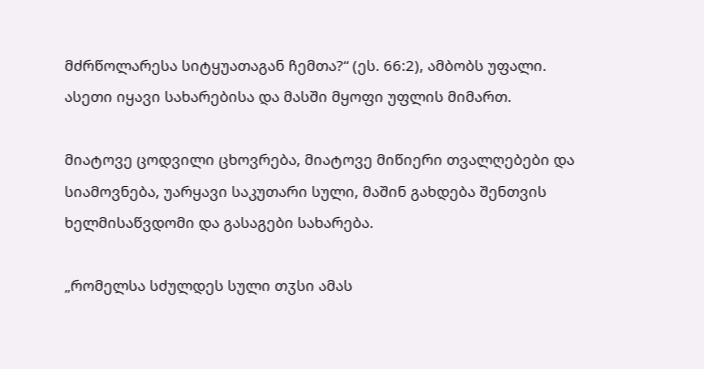მძრწოლარესა სიტყუათაგან ჩემთა?“ (ეს. 66:2), ამბობს უფალი. ასეთი იყავი სახარებისა და მასში მყოფი უფლის მიმართ.

მიატოვე ცოდვილი ცხოვრება, მიატოვე მიწიერი თვალღებები და სიამოვნება, უარყავი საკუთარი სული, მაშინ გახდება შენთვის ხელმისაწვდომი და გასაგები სახარება.

„რომელსა სძულდეს სული თჳსი ამას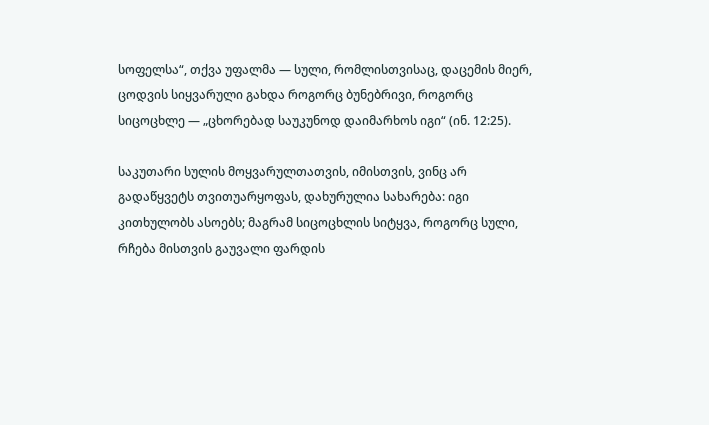სოფელსა“, თქვა უფალმა — სული, რომლისთვისაც, დაცემის მიერ, ცოდვის სიყვარული გახდა როგორც ბუნებრივი, როგორც სიცოცხლე — „ცხორებად საუკუნოდ დაიმარხოს იგი“ (ინ. 12:25).

საკუთარი სულის მოყვარულთათვის, იმისთვის, ვინც არ გადაწყვეტს თვითუარყოფას, დახურულია სახარება: იგი კითხულობს ასოებს; მაგრამ სიცოცხლის სიტყვა, როგორც სული, რჩება მისთვის გაუვალი ფარდის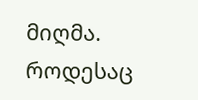მიღმა. როდესაც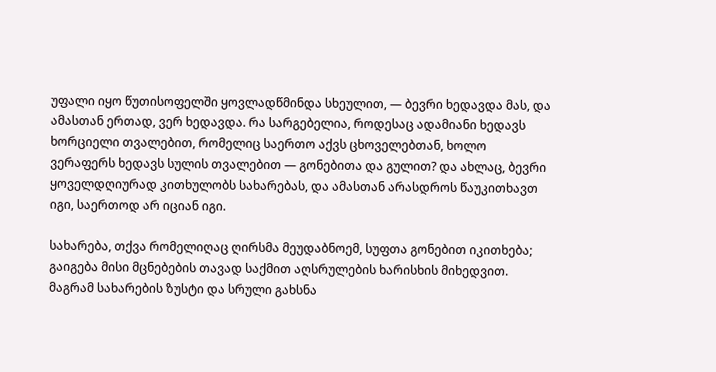უფალი იყო წუთისოფელში ყოვლადწმინდა სხეულით, — ბევრი ხედავდა მას, და ამასთან ერთად, ვერ ხედავდა. რა სარგებელია, როდესაც ადამიანი ხედავს ხორციელი თვალებით, რომელიც საერთო აქვს ცხოველებთან, ხოლო ვერაფერს ხედავს სულის თვალებით — გონებითა და გულით? და ახლაც, ბევრი ყოველდღიურად კითხულობს სახარებას, და ამასთან არასდროს წაუკითხავთ იგი, საერთოდ არ იციან იგი.

სახარება, თქვა რომელიღაც ღირსმა მეუდაბნოემ, სუფთა გონებით იკითხება; გაიგება მისი მცნებების თავად საქმით აღსრულების ხარისხის მიხედვით. მაგრამ სახარების ზუსტი და სრული გახსნა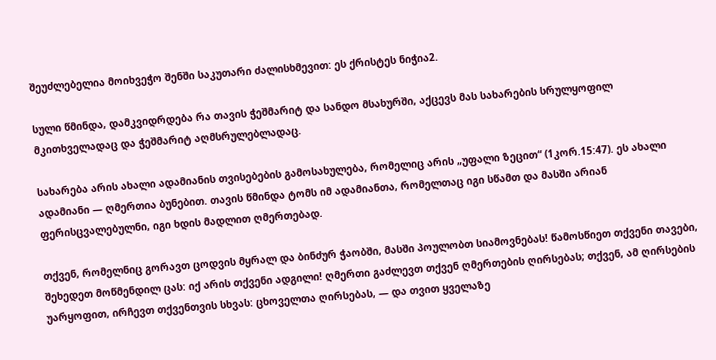შეუძლებელია მოიხვეჭო შენში საკუთარი ძალისხმევით: ეს ქრისტეს ნიჭია2.

სული წმინდა, დამკვიდრდება რა თავის ჭეშმარიტ და სანდო მსახურში, აქცევს მას სახარების სრულყოფილ მკითხველადაც და ჭეშმარიტ აღმსრულებლადაც.

სახარება არის ახალი ადამიანის თვისებების გამოსახულება, რომელიც არის „უფალი ზეცით“ (1კორ.15:47). ეს ახალი ადამიანი — ღმერთია ბუნებით. თავის წმინდა ტომს იმ ადამიანთა, რომელთაც იგი სწამთ და მასში არიან ფერისცვალებულნი, იგი ხდის მადლით ღმერთებად.

თქვენ, რომელნიც გორავთ ცოდვის მყრალ და ბინძურ ჭაობში, მასში პოულობთ სიამოვნებას! წამოსწიეთ თქვენი თავები, შეხედეთ მოწმენდილ ცას: იქ არის თქვენი ადგილი! ღმერთი გაძლევთ თქვენ ღმერთების ღირსებას; თქვენ, ამ ღირსების უარყოფით, ირჩევთ თქვენთვის სხვას: ცხოველთა ღირსებას, — და თვით ყველაზე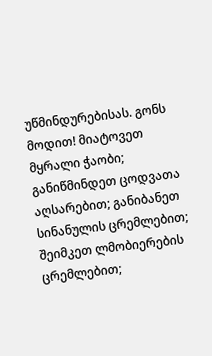უწმინდურებისას. გონს მოდით! მიატოვეთ მყრალი ჭაობი; განიწმინდეთ ცოდვათა აღსარებით; განიბანეთ სინანულის ცრემლებით; შეიმკეთ ლმობიერების ცრემლებით;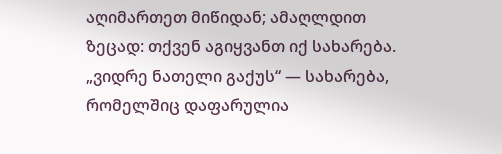აღიმართეთ მიწიდან; ამაღლდით ზეცად: თქვენ აგიყვანთ იქ სახარება. „ვიდრე ნათელი გაქუს“ — სახარება, რომელშიც დაფარულია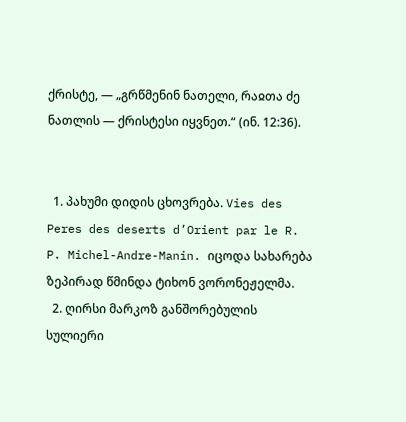ქრისტე, — „გრწმენინ ნათელი, რაჲთა ძე ნათლის — ქრისტესი იყვნეთ.“ (ინ. 12:36).


  1. პახუმი დიდის ცხოვრება. Vies des Peres des deserts d’Orient par le R. P. Michel-Andre-Manin. იცოდა სახარება ზეპირად წმინდა ტიხონ ვორონეჟელმა.
  2. ღირსი მარკოზ განშორებულის სულიერი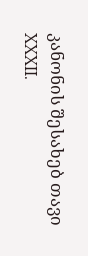კანონის შესახებ თავი XXXII.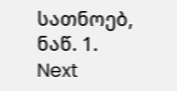სათნოებ, ნაწ. 1.
Next